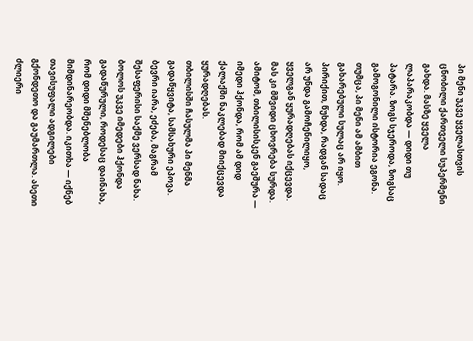პი მენი უკვე ყველასთვის ცნობილი ქართველი სუპერმენი გახდა. მასზე ყველა ლაპარაკობდა — დიდი თუ პატარა. ზოგს სჯეროდა, ზოგსაც გამოგონილი ისტორია ეგონა.
თუმცა, პი მენი ამ ამბით გახარებული სულაც არ იყო. პირიქით, წუხდა, რადგან სადაც არ უნდა გამოჩენილიყო, ყველგან ყურადღებას იქცევდა. მას კი მშვიდი ცხოვრება სურდა. ამიტომ, თბილისისკენ გაეშურა — იმედი ჰქონდა, რომ ამ დიდ ქალაქში ნაკლებად მიიქცევდა ყურადღებას.
თბილისში ჩასულმა პი მენმა გადაწყვიტა, სამსახური ეპოვა. ბევრი იარა, ეძება, მაგრამ შესაფერისი საქმე ვერსად ნახა. ბოლოს უკვე იმედები ჰქონდა გადაწურული, როდესაც დაინახა, რომ დიდი მშენებლობა მიმდინარეობდა. იკითხა — იქნებ თავისუფალი ადგილები გქონდეთო და გაუმართლა. ასეთი ძლიერი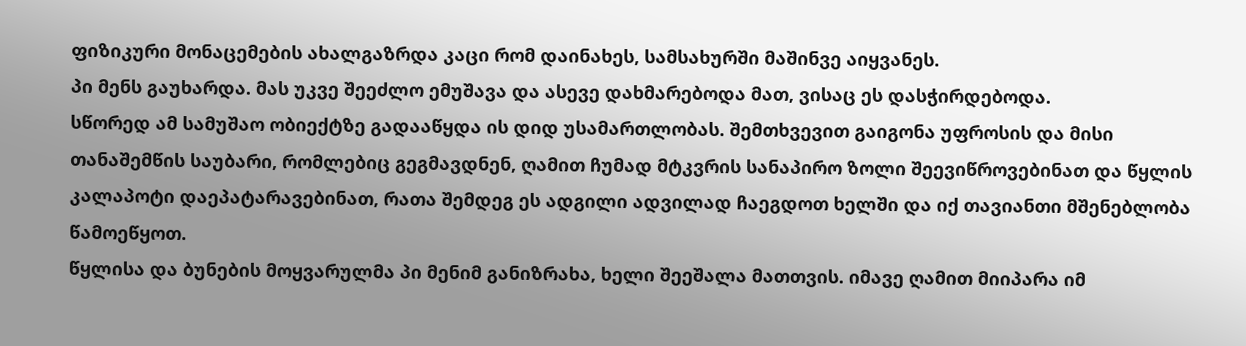ფიზიკური მონაცემების ახალგაზრდა კაცი რომ დაინახეს, სამსახურში მაშინვე აიყვანეს.
პი მენს გაუხარდა. მას უკვე შეეძლო ემუშავა და ასევე დახმარებოდა მათ, ვისაც ეს დასჭირდებოდა.
სწორედ ამ სამუშაო ობიექტზე გადააწყდა ის დიდ უსამართლობას. შემთხვევით გაიგონა უფროსის და მისი თანაშემწის საუბარი, რომლებიც გეგმავდნენ, ღამით ჩუმად მტკვრის სანაპირო ზოლი შეევიწროვებინათ და წყლის კალაპოტი დაეპატარავებინათ, რათა შემდეგ ეს ადგილი ადვილად ჩაეგდოთ ხელში და იქ თავიანთი მშენებლობა წამოეწყოთ.
წყლისა და ბუნების მოყვარულმა პი მენიმ განიზრახა, ხელი შეეშალა მათთვის. იმავე ღამით მიიპარა იმ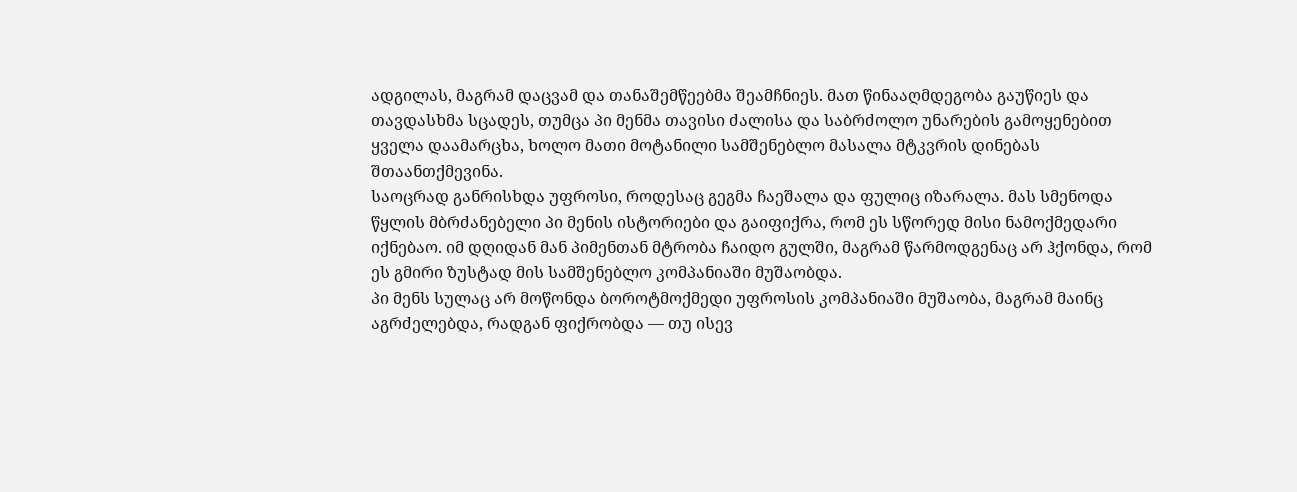ადგილას, მაგრამ დაცვამ და თანაშემწეებმა შეამჩნიეს. მათ წინააღმდეგობა გაუწიეს და თავდასხმა სცადეს, თუმცა პი მენმა თავისი ძალისა და საბრძოლო უნარების გამოყენებით ყველა დაამარცხა, ხოლო მათი მოტანილი სამშენებლო მასალა მტკვრის დინებას შთაანთქმევინა.
საოცრად განრისხდა უფროსი, როდესაც გეგმა ჩაეშალა და ფულიც იზარალა. მას სმენოდა წყლის მბრძანებელი პი მენის ისტორიები და გაიფიქრა, რომ ეს სწორედ მისი ნამოქმედარი იქნებაო. იმ დღიდან მან პიმენთან მტრობა ჩაიდო გულში, მაგრამ წარმოდგენაც არ ჰქონდა, რომ ეს გმირი ზუსტად მის სამშენებლო კომპანიაში მუშაობდა.
პი მენს სულაც არ მოწონდა ბოროტმოქმედი უფროსის კომპანიაში მუშაობა, მაგრამ მაინც აგრძელებდა, რადგან ფიქრობდა — თუ ისევ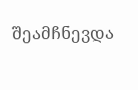შეამჩნევდა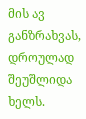მის ავ განზრახვას, დროულად შეუშლიდა ხელს.